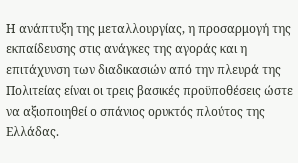Η ανάπτυξη της μεταλλουργίας, η προσαρμογή της εκπαίδευσης στις ανάγκες της αγοράς και η επιτάχυνση των διαδικασιών από την πλευρά της Πολιτείας είναι οι τρεις βασικές προϋποθέσεις ώστε να αξιοποιηθεί ο σπάνιος ορυκτός πλούτος της Ελλάδας.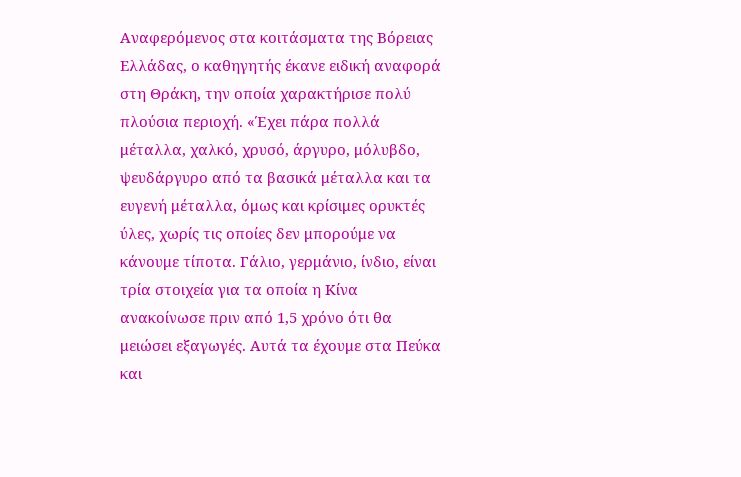Αναφερόμενος στα κοιτάσματα της Βόρειας Ελλάδας, ο καθηγητής έκανε ειδική αναφορά στη Θράκη, την οποία χαρακτήρισε πολύ πλούσια περιοχή. «Έχει πάρα πολλά μέταλλα, χαλκό, χρυσό, άργυρο, μόλυβδο, ψευδάργυρο από τα βασικά μέταλλα και τα ευγενή μέταλλα, όμως και κρίσιμες ορυκτές ύλες, χωρίς τις οποίες δεν μπορούμε να κάνουμε τίποτα. Γάλιο, γερμάνιο, ίνδιο, είναι τρία στοιχεία για τα οποία η Κίνα ανακοίνωσε πριν από 1,5 χρόνο ότι θα μειώσει εξαγωγές. Αυτά τα έχουμε στα Πεύκα και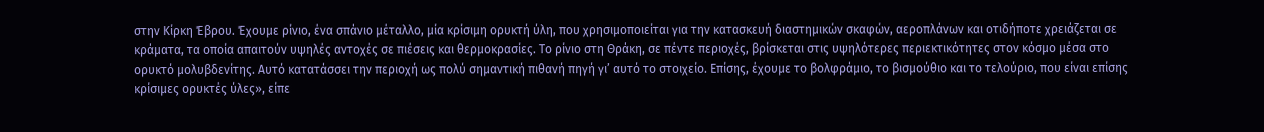στην Κίρκη Έβρου. Έχουμε ρίνιο, ένα σπάνιο μέταλλο, μία κρίσιμη ορυκτή ύλη, που χρησιμοποιείται για την κατασκευή διαστημικών σκαφών, αεροπλάνων και οτιδήποτε χρειάζεται σε κράματα, τα οποία απαιτούν υψηλές αντοχές σε πιέσεις και θερμοκρασίες. Το ρίνιο στη Θράκη, σε πέντε περιοχές, βρίσκεται στις υψηλότερες περιεκτικότητες στον κόσμο μέσα στο ορυκτό μολυβδενίτης. Αυτό κατατάσσει την περιοχή ως πολύ σημαντική πιθανή πηγή γι’ αυτό το στοιχείο. Επίσης, έχουμε το βολφράμιο, το βισμούθιο και το τελούριο, που είναι επίσης κρίσιμες ορυκτές ύλες», είπε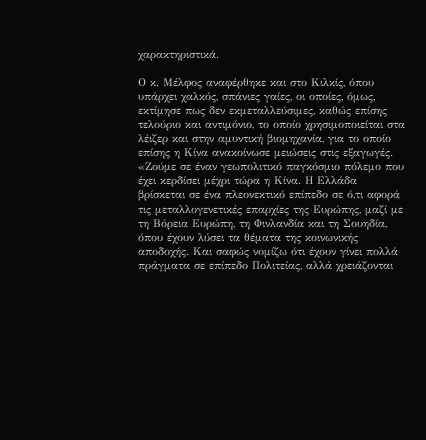χαρακτηριστικά.

Ο κ. Μέλφος αναφέρθηκε και στο Κιλκίς, όπου υπάρχει χαλκός, σπάνιες γαίες, οι οποίες, όμως, εκτίμησε πως δεν εκμεταλλεύσιμες, καθώς επίσης τελούριο και αντιμόνιο, το οποίο χρησιμοποιείται στα λέιζερ και στην αμυντική βιομηχανία, για το οποίο επίσης η Κίνα ανακοίνωσε μειώσεις στις εξαγωγές. «Ζούμε σε έναν γεωπολιτικό παγκόσμιο πόλεμο που έχει κερδίσει μέχρι τώρα η Κίνα. Η Ελλάδα βρίσκεται σε ένα πλεονεκτικό επίπεδο σε ό,τι αφορά τις μεταλλογενετικές επαρχίες της Ευρώπης, μαζί με τη Βόρεια Ευρώπη, τη Φινλανδία και τη Σουηδία, όπου έχουν λύσει τα θέματα της κοινωνικής αποδοχής. Και σαφώς νομίζω ότι έχουν γίνει πολλά πράγματα σε επίπεδο Πολιτείας, αλλά χρειάζονται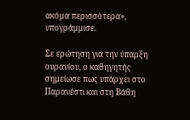ακόμα περισσότερα», υπογράμμισε.

Σε ερώτηση για την ύπαρξη ουρανίου, ο καθηγητής σημείωσε πως υπάρχει στο Παρανέστι και στη Βάθη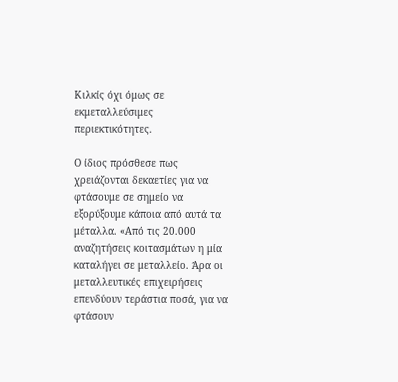Κιλκίς όχι όμως σε εκμεταλλεύσιμες περιεκτικότητες.

Ο ίδιος πρόσθεσε πως χρειάζονται δεκαετίες για να φτάσουμε σε σημείο να εξορύξουμε κάποια από αυτά τα μέταλλα. «Από τις 20.000 αναζητήσεις κοιτασμάτων η μία καταλήγει σε μεταλλείο. Άρα οι μεταλλευτικές επιχειρήσεις επενδύουν τεράστια ποσά, για να φτάσουν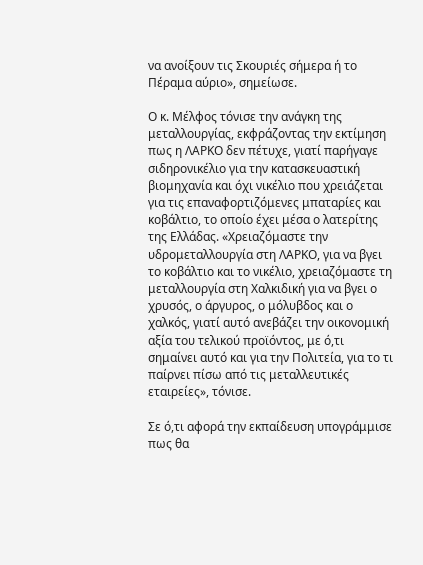να ανοίξουν τις Σκουριές σήμερα ή το Πέραμα αύριο», σημείωσε.

Ο κ. Μέλφος τόνισε την ανάγκη της μεταλλουργίας, εκφράζοντας την εκτίμηση πως η ΛΑΡΚΟ δεν πέτυχε, γιατί παρήγαγε σιδηρονικέλιο για την κατασκευαστική βιομηχανία και όχι νικέλιο που χρειάζεται για τις επαναφορτιζόμενες μπαταρίες και κοβάλτιο, το οποίο έχει μέσα ο λατερίτης της Ελλάδας. «Χρειαζόμαστε την υδρομεταλλουργία στη ΛΑΡΚΟ, για να βγει το κοβάλτιο και το νικέλιο, χρειαζόμαστε τη μεταλλουργία στη Χαλκιδική για να βγει ο χρυσός, ο άργυρος, ο μόλυβδος και ο χαλκός, γιατί αυτό ανεβάζει την οικονομική αξία του τελικού προϊόντος, με ό,τι σημαίνει αυτό και για την Πολιτεία, για το τι παίρνει πίσω από τις μεταλλευτικές εταιρείες», τόνισε.

Σε ό,τι αφορά την εκπαίδευση υπογράμμισε πως θα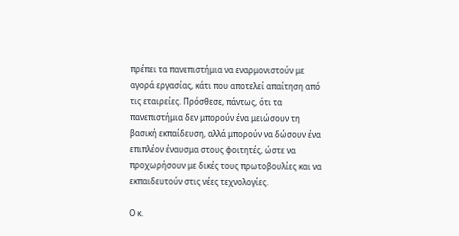πρέπει τα πανεπιστήμια να εναρμονιστούν με αγορά εργασίας, κάτι που αποτελεί απαίτηση από τις εταιρείες. Πρόσθεσε, πάντως, ότι τα πανεπιστήμια δεν μπορούν ένα μειώσουν τη βασική εκπαίδευση, αλλά μπορούν να δώσουν ένα επιπλέον έναυσμα στους φοιτητές, ώστε να προχωρήσουν με δικές τους πρωτοβουλίες και να εκπαιδευτούν στις νέες τεχνολογίες.

Ο κ.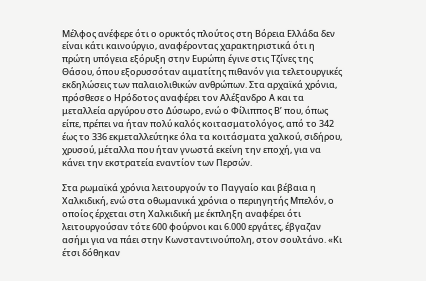Μέλφος ανέφερε ότι ο ορυκτός πλούτος στη Βόρεια Ελλάδα δεν είναι κάτι καινούργιο, αναφέροντας χαρακτηριστικά ότι η πρώτη υπόγεια εξόρυξη στην Ευρώπη έγινε στις Τζίνες της Θάσου, όπου εξορυσσόταν αιματίτης πιθανόν για τελετουργικές εκδηλώσεις των παλαιολιθικών ανθρώπων. Στα αρχαϊκά χρόνια, πρόσθεσε ο Ηρόδοτος αναφέρει τον Αλέξανδρο Α και τα μεταλλεία αργύρου στο Δύσωρο, ενώ ο Φίλιππος Β’ που, όπως είπε, πρέπει να ήταν πολύ καλός κοιτασματολόγος, από το 342 έως το 336 εκμεταλλεύτηκε όλα τα κοιτάσματα χαλκού, σιδήρου, χρυσού, μέταλλα που ήταν γνωστά εκείνη την εποχή, για να κάνει την εκστρατεία εναντίον των Περσών.

Στα ρωμαϊκά χρόνια λειτουργούν το Παγγαίο και βέβαια η Χαλκιδική, ενώ στα οθωμανικά χρόνια ο περιηγητής Μπελόν, ο οποίος έρχεται στη Χαλκιδική με έκπληξη αναφέρει ότι λειτουργούσαν τότε 600 φούρνοι και 6.000 εργάτες, έβγαζαν ασήμι για να πάει στην Κωνσταντινούπολη, στον σουλτάνο. «Κι έτσι δόθηκαν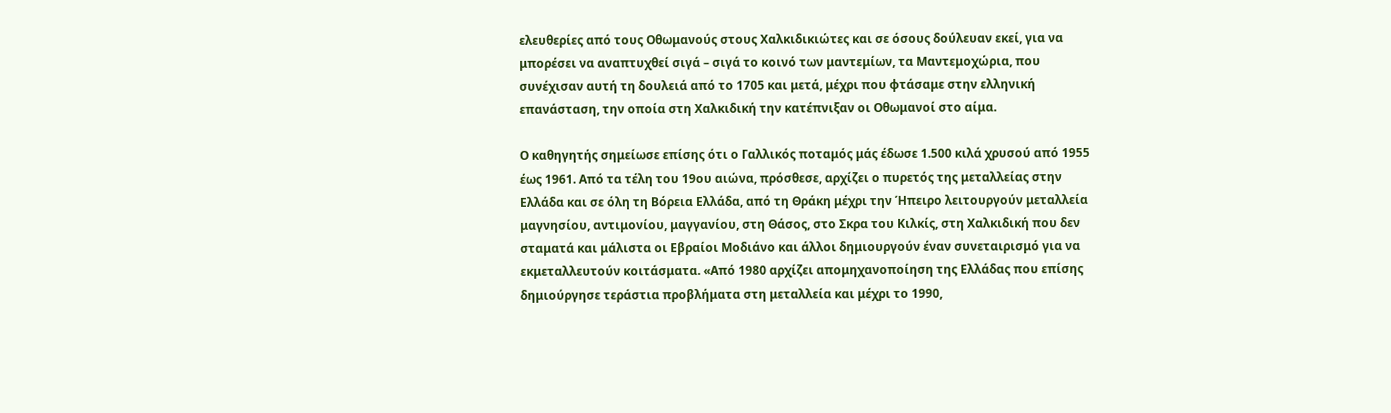ελευθερίες από τους Οθωμανούς στους Χαλκιδικιώτες και σε όσους δούλευαν εκεί, για να μπορέσει να αναπτυχθεί σιγά – σιγά το κοινό των μαντεμίων, τα Μαντεμοχώρια, που συνέχισαν αυτή τη δουλειά από το 1705 και μετά, μέχρι που φτάσαμε στην ελληνική επανάσταση, την οποία στη Χαλκιδική την κατέπνιξαν οι Οθωμανοί στο αίμα.

Ο καθηγητής σημείωσε επίσης ότι ο Γαλλικός ποταμός μάς έδωσε 1.500 κιλά χρυσού από 1955 έως 1961. Από τα τέλη του 19ου αιώνα, πρόσθεσε, αρχίζει ο πυρετός της μεταλλείας στην Ελλάδα και σε όλη τη Βόρεια Ελλάδα, από τη Θράκη μέχρι την Ήπειρο λειτουργούν μεταλλεία μαγνησίου, αντιμονίου, μαγγανίου, στη Θάσος, στο Σκρα του Κιλκίς, στη Χαλκιδική που δεν σταματά και μάλιστα οι Εβραίοι Μοδιάνο και άλλοι δημιουργούν έναν συνεταιρισμό για να εκμεταλλευτούν κοιτάσματα. «Από 1980 αρχίζει απομηχανοποίηση της Ελλάδας που επίσης δημιούργησε τεράστια προβλήματα στη μεταλλεία και μέχρι το 1990,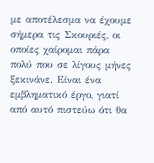με αποτέλεσμα να έχουμε σήμερα τις Σκουριές, οι οποίες χαίρομαι πάρα πολύ που σε λίγους μήνες ξεκινάνε. Είναι ένα εμβληματικό έργο, γιατί από αυτό πιστεύω ότι θα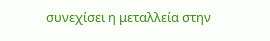συνεχίσει η μεταλλεία στην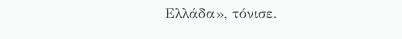Ελλάδα», τόνισε.